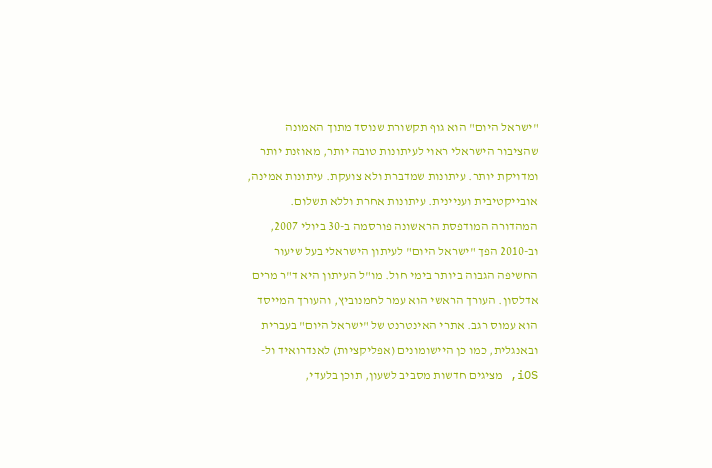"ישראל היום" הוא גוף תקשורת שנוסד מתוך האמונה שהציבור הישראלי ראוי לעיתונות טובה יותר, מאוזנת יותר ומדויקת יותר. עיתונות שמדברת ולא צועקת. עיתונות אמינה, אובייקטיבית ועניינית. עיתונות אחרת וללא תשלום. המהדורה המודפסת הראשונה פורסמה ב-30 ביולי 2007, וב-2010 הפך "ישראל היום" לעיתון הישראלי בעל שיעור החשיפה הגבוה ביותר בימי חול. מו"ל העיתון היא ד"ר מרים אדלסון. העורך הראשי הוא עמר לחמנוביץ, והעורך המייסד הוא עמוס רגב. אתרי האינטרנט של "ישראל היום" בעברית ובאנגלית, כמו כן היישומונים (אפליקציות) לאנדרואיד ול-iOS, מציגים חדשות מסביב לשעון, תוכן בלעדי,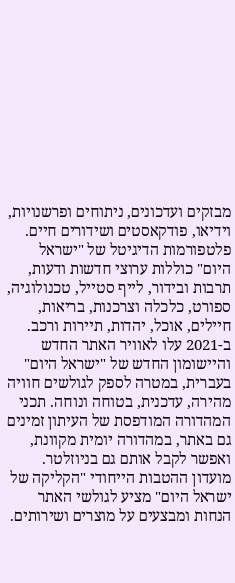מבזקים ועדכונים, ניתוחים ופרשנויות, וידיאו, פודקאסטים ושידורים חיים. פלטפורמות הדיגיטל של "ישראל היום" כוללות ערוצי חדשות ודעות, תרבות ובידור, לייף סטייל, טכנולוגיה, ספורט, כלכלה וצרכנות, בריאות, חיילים, אוכל, יהדות, תיירות ורכב. ב-2021 עלו לאוויר האתר החדש והיישומון החדש של "ישראל היום" בעברית, במטרה לספק לגולשים חוויה מהירה, עדכנית, בטוחה ונוחה. תכני המהדורה המודפסת של העיתון זמינים גם באתר, במהדורה יומית מקוונת, ואפשר לקבל אותם גם בניוזלטר. מועדון ההטבות הייחודי "הקליקה של ישראל היום" מציע לגולשי האתר הנחות ומבצעים על מוצרים ושירותים.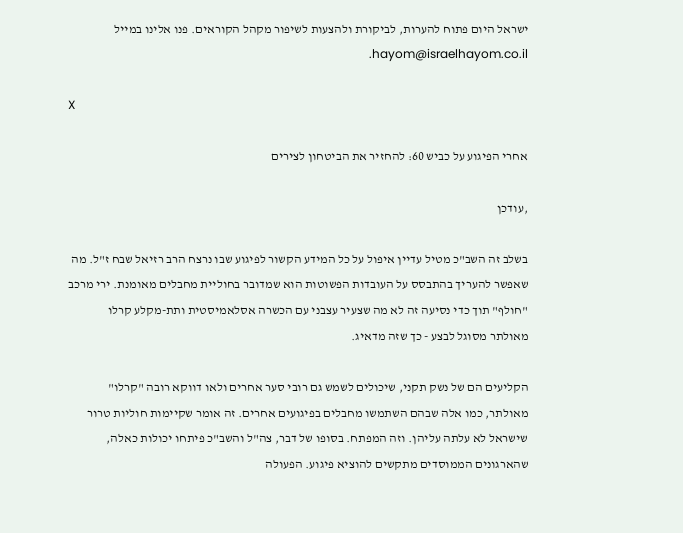ישראל היום פתוח להערות, לביקורת ולהצעות לשיפור מקהל הקוראים. פנו אלינו במייל hayom@israelhayom.co.il.

X

אחרי הפיגוע על כביש 60: להחזיר את הביטחון לצירים

,עודכן

בשלב זה השב"כ מטיל עדיין איפול על כל המידע הקשור לפיגוע שבו נרצח הרב רזיאל שבח ז"ל. מה שאפשר להעריך בהתבסס על העובדות הפשוטות הוא שמדובר בחוליית מחבלים מאומנת. ירי מרכב "חולף" תוך כדי נסיעה זה לא מה שצעיר עצבני עם הכשרה אסלאמיסטית ותת-מקלע קרלו מאולתר מסוגל לבצע - כך שזה מדאיג.

הקליעים הם של נשק תקני, שיכולים לשמש גם רובי סער אחרים ולאו דווקא רובה "קרלו" מאולתר, כמו אלה שבהם השתמשו מחבלים בפיגועים אחרים. זה אומר שקיימות חוליות טרור שישראל לא עלתה עליהן. וזה המפתח. בסופו של דבר, צה"ל והשב"כ פיתחו יכולות כאלה, שהארגונים הממוסדים מתקשים להוציא פיגוע. הפעולה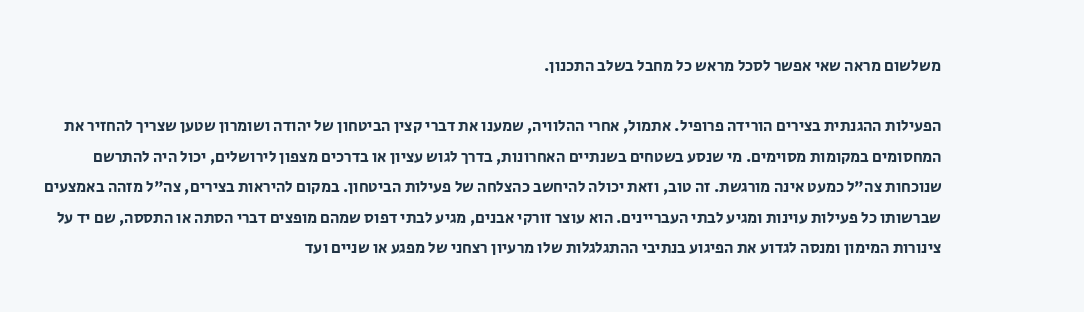משלשום מראה שאי אפשר לסכל מראש כל מחבל בשלב התכנון.

הפעילות ההגנתית בצירים הורידה פרופיל. אתמול, אחרי ההלוויה, שמענו את דברי קצין הביטחון של יהודה ושומרון שטען שצריך להחזיר את המחסומים במקומות מסוימים. מי שנסע בשטחים בשנתיים האחרונות, בדרך לגוש עציון או בדרכים מצפון לירושלים, יכול היה להתרשם שנוכחות צה"ל כמעט אינה מורגשת. זה טוב, וזאת יכולה להיחשב כהצלחה של פעילות הביטחון. במקום להיראות בצירים, צה"ל מזהה באמצעים שברשותו כל פעילות עוינות ומגיע לבתי העבריינים. הוא עוצר זורקי אבנים, מגיע לבתי דפוס שמהם מופצים דברי הסתה או התססה, שם יד על צינורות המימון ומנסה לגדוע את הפיגוע בנתיבי ההתגלגלות שלו מרעיון רצחני של מפגע או שניים ועד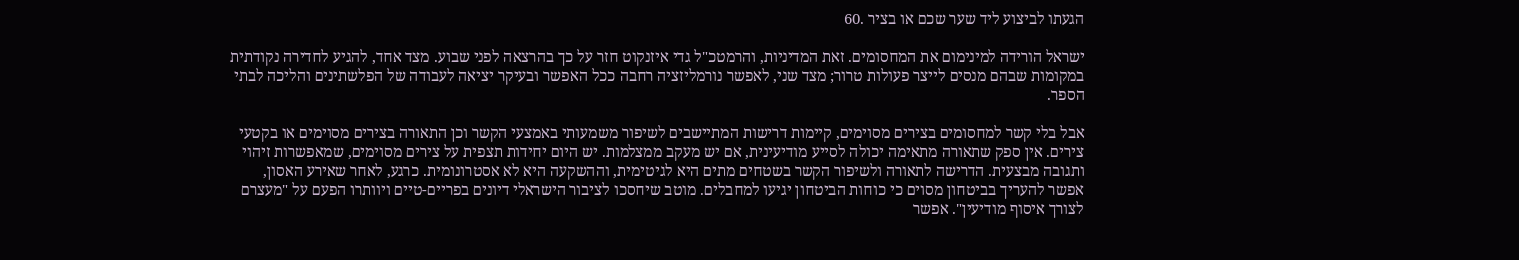הגעתו לביצוע ליד שער שכם או בציר .60

ישראל הורידה למינימום את המחסומים. זאת המדיניות, והרמטכ"ל גדי איזנקוט חזר על כך בהרצאה לפני שבוע. מצד אחד, להגיע לחדירה נקודתית במקומות שבהם מנסים לייצר פעולות טרור; מצד שני, לאפשר נורמליזציה רחבה ככל האפשר ובעיקר יציאה לעבודה של הפלשתינים והליכה לבתי הספר.

אבל בלי קשר למחסומים בצירים מסוימים, קיימות דרישות המתיישבים לשיפור משמעותי באמצעי הקשר וכן התאורה בצירים מסוימים או בקטעי צירים. אין ספק שתאורה מתאימה יכולה לסייע מודיעינית, אם יש מעקב ממצלמות. יש היום יחידות תצפית על צירים מסוימים, שמאפשרות זיהוי ותגובה מבצעית. הדרישה לתאורה ולשיפור הקשר בשטחים מתים היא לגיטימית, וההשקעה היא לא אסטרונומית. כרגע, לאחר שאירע האסון, אפשר להעריך בביטחון מסוים כי כוחות הביטחון יגיעו למחבלים. מוטב שיחסכו לציבור הישראלי דיונים בפריים-טיים ויוותרו הפעם על "מעצרם לצורך איסוף מודיעין". אפשר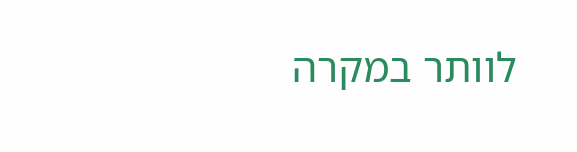לוותר במקרה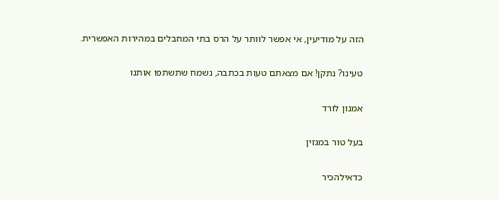הזה על מודיעין, אי אפשר לוותר על הרס בתי המחבלים במהירות האפשרית.

טעינו? נתקן! אם מצאתם טעות בכתבה, נשמח שתשתפו אותנו

אמנון לורד

בעל טור במגזין

כדאילהכיר